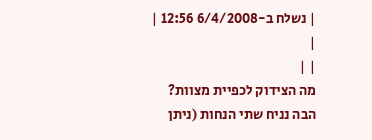| נשלח ב-6/4/2008 12:56 |
|
| |
מה הצידוק לכפיית מצוות?
הבה נניח שתי הנחות (ניתן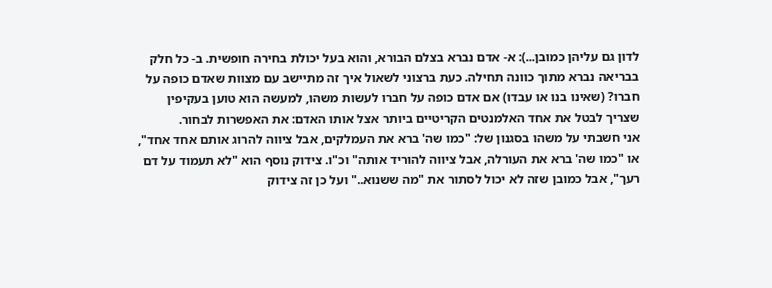לדון גם עליהן כמובן...): א- אדם נברא בצלם הבורא, והוא בעל יכולת בחירה חופשית. ב- כל חלק בבריאה נברא מתוך כוונה תחילה. כעת ברצוני לשאול איך זה מתיישב עם מצוות שאדם כופה על חברו? (שאינו בנו או עבדו) אם אדם כופה על חברו לעשות משהו, למעשה הוא טוען בעקיפין שצריך לבטל את אחד האלמנטים הקריטיים ביותר אצל אותו האדם: את האפשרות לבחור.
אני חשבתי על משהו בסגנון של: "כמו שה' ברא את העמלקים, אבל ציווה להרוג אותם אחד אחד", או "כמו שה' ברא את העורלה, אבל ציווה להוריד אותה" וכ"ו. צידוק נוסף הוא "לא תעמוד על דם רעך", אבל כמובן שזה לא יכול לסתור את "מה ששנוא.." ועל כן זה צידוק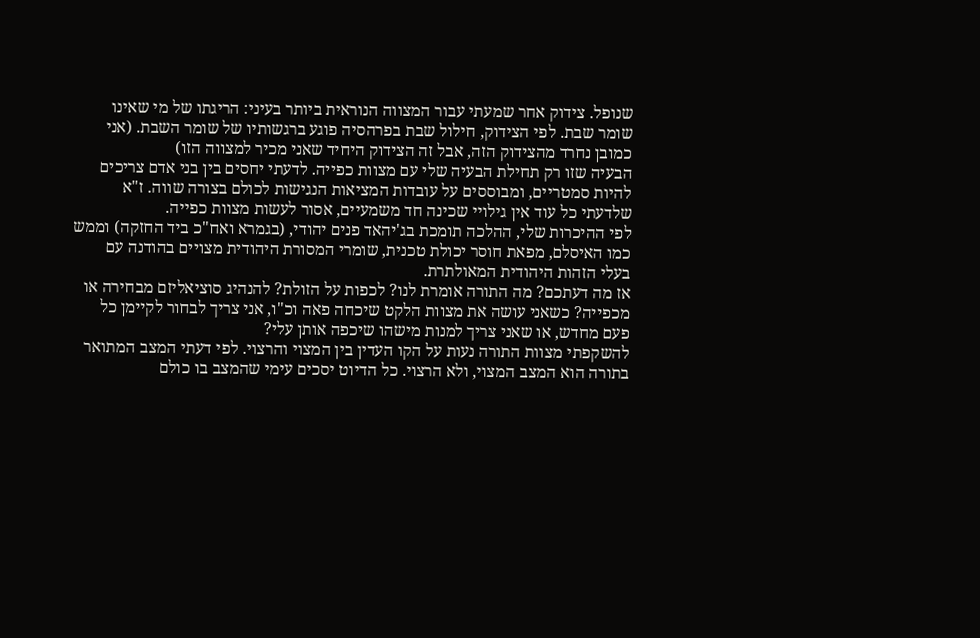שנופל. צידוק אחר שמעתי עבור המצווה הנוראית ביותר בעיני: הריגתו של מי שאינו שומר שבת. לפי הצידוק, חילול שבת בפרהסיה פוגע ברגשותיו של שומר השבת. (אני כמובן נחרד מהצידוק הזה, אבל זה הצידוק היחיד שאני מכיר למצווה הזו)
הבעיה שזו רק תחילת הבעיה שלי עם מצוות כפייה. לדעתי יחסים בין בני אדם צריכים להיות סמטריים, ומבוססים על עובדות המציאות הנגישות לכולם בצורה שווה. ז"א שלדעתי כל עוד אין גילויי שכינה חד משמעיים, אסור לעשות מצוות כפייה.
לפי ההיכרות שלי, ההלכה תומכת בג'יהאד פנים יהודי, (בגמרא ואח"כ ביד החזקה) וממש כמו האיסלם, מפאת חוסר יכולת טכנית, שומרי המסורת היהודית מצויים בהודנה עם בעלי הזהות היהודית המאולתרת.
אז מה דעתכם? מה התורה אומרת לנו? לכפות על הזולת? להנהיג סוציאליזם מבחירה או מכפייה? כשאני עושה את מצוות הלקט שיכחה פאה וכ"ו, אני צריך לבחור לקיימן כל פעם מחדש, או שאני צריך למנות מישהו שיכפה אותן עלי?
להשקפתי מצוות התורה נעות על הקו העדין בין המצוי והרצוי. לפי דעתי המצב המתואר בתורה הוא המצב המצוי, ולא הרצוי. כל הדיוט יסכים עימי שהמצב בו כולם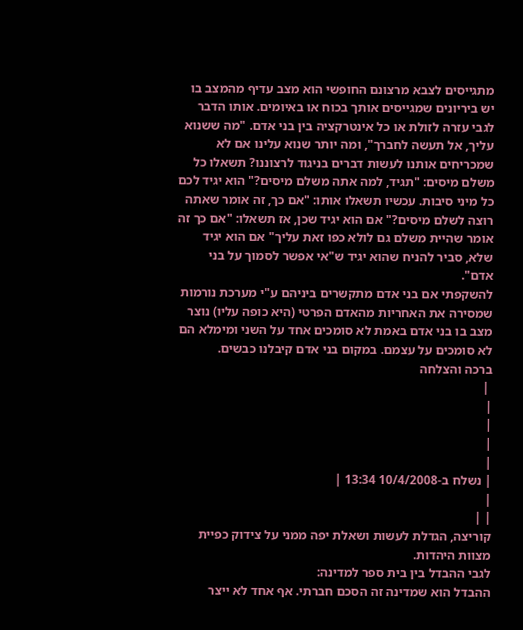מתגייסים לצבא מרצונם החופשי הוא מצב עדיף מהמצב בו יש ביריונים שמגייסים אותך בכוח או באיומים. אותו הדבר לגבי עזרה לזולת או כל אינטרקציה בין בני אדם. "מה ששנוא עליך, אל תעשה לחברך", ומה יותר שנוא עלינו אם לא שמכריחים אותנו לעשות דברים בניגוד לרצוננו? תשאלו כל משלם מיסים: "תגיד, למה אתה משלם מיסים?" הוא יגיד לכם כל מיני סיבות. עכשיו תשאלו אותו: "אם כך, זה אומר שאתה רוצה לשלם מיסים?" אם הוא יגיד שכן, אז תשאלו: "אם כך זה אומר שהיית משלם גם לולא כפו זאת עליך" אם הוא יגיד שלא, סביר להניח שהוא יגיד ש"אי אפשר לסמוך על בני אדם".
להשקפתי אם בני אדם מתקשרים ביניהם ע"י מערכת נורמות שמסירה את האחריות מהאדם הפרטי (היא כופה עליו) נוצר מצב בו בני אדם באמת לא סומכים אחד על השני ומימלא הם לא סומכים על עצמם. במקום בני אדם קיבלנו כבשים.
ברכה והצלחה
 |
|
|
|
|
| נשלח ב-10/4/2008 13:34 |
|
| |
קוריצה, הגדלת לעשות ושאלת יפה ממני על צידוק כפיית מצוות היהדות.
לגבי ההבדל בין בית ספר למדינה:
ההבדל הוא שמדינה זה הסכם חברתי. אף אחד לא ייצר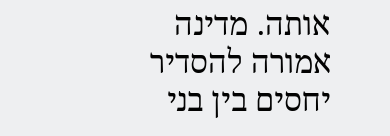אותה. מדינה אמורה להסדיר יחסים בין בני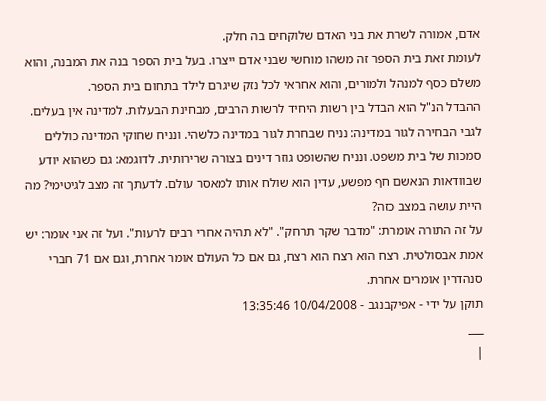אדם, אמורה לשרת את בני האדם שלוקחים בה חלק.
לעומת זאת בית הספר זה משהו מוחשי שבני אדם ייצרו. בעל בית הספר בנה את המבנה, והוא משלם כסף למנהל ולמורים, והוא אחראי לכל נזק שיגרם לילד בתחום בית הספר.
ההבדל הנ"ל הוא הבדל בין רשות היחיד לרשות הרבים, מבחינת הבעלות. למדינה אין בעלים.
לגבי הבחירה לגור במדינה: נניח שבחרת לגור במדינה כלשהי. ונניח שחוקי המדינה כוללים סמכות של בית משפט. ונניח שהשופט גוזר דינים בצורה שרירותית. לדוגמא: גם כשהוא יודע שבוודאות הנאשם חף מפשע, עדין הוא שולח אותו למאסר עולם. לדעתך זה מצב לגיטימי? מה היית עושה במצב כזה?
על זה התורה אומרת: "מדבר שקר תרחק". "לא תהיה אחרי רבים לרעות". ועל זה אני אומר: יש אמת אבסולטית. רצח הוא רצח הוא רצח, גם אם כל העולם אומר אחרת, וגם אם 71 חברי סנהדרין אומרים אחרת.
תוקן על ידי - אפיקבנגב - 10/04/2008 13:35:46
___
|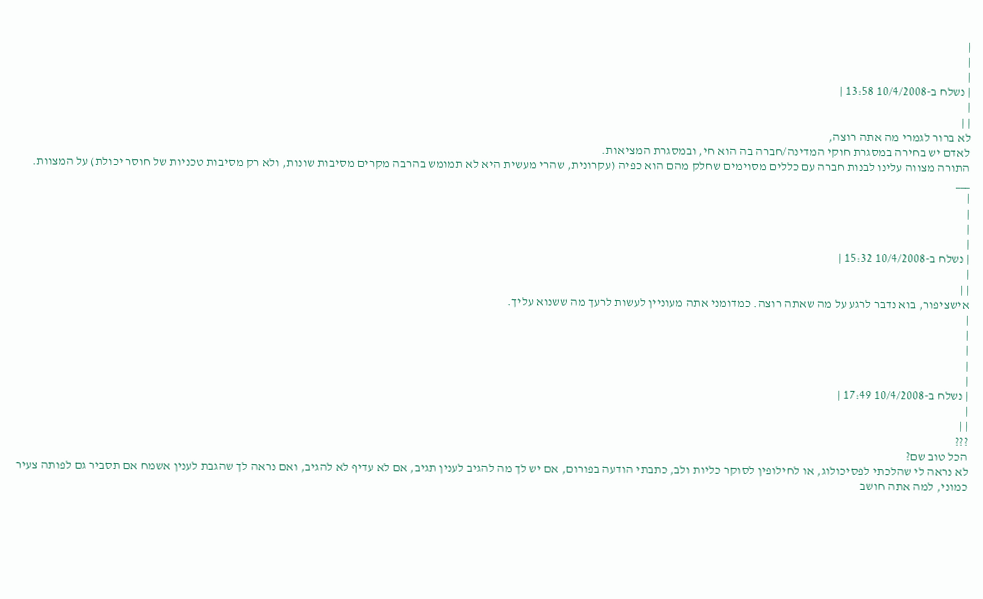|
|
|
| נשלח ב-10/4/2008 13:58 |
|
| |
לא ברור לגמרי מה אתה רוצה,
לאדם יש בחירה במסגרת חוקי המדינה/חברה בה הוא חי, ובמסגרת המציאות.
התורה מצווה עלינו לבנות חברה עם כללים מסוימים שחלק מהם הוא כפיה (עקרונית, שהרי מעשית היא לא תמומש בהרבה מקרים מסיבות שונות, ולא רק מסיבות טכניות של חוסר יכולת) על המצוות.
___
|
|
|
|
| נשלח ב-10/4/2008 15:32 |
|
| |
אישציפור, בוא נדבר לרגע על מה שאתה רוצה. כמדומני אתה מעוניין לעשות לרעך מה ששנוא עליך.
|
|
|
|
|
| נשלח ב-10/4/2008 17:49 |
|
| |
???
הכל טוב שם?
לא נראה לי שהלכתי לפסיכולוג, או לחילופין לסוקר כליות ולב, כתבתי הודעה בפורום, אם יש לך מה להגיב לענין תגיב, אם לא עדיף לא להגיב, ואם נראה לך שהגבת לענין אשמח אם תסביר גם לפותה צעיר כמוני, למה אתה חושב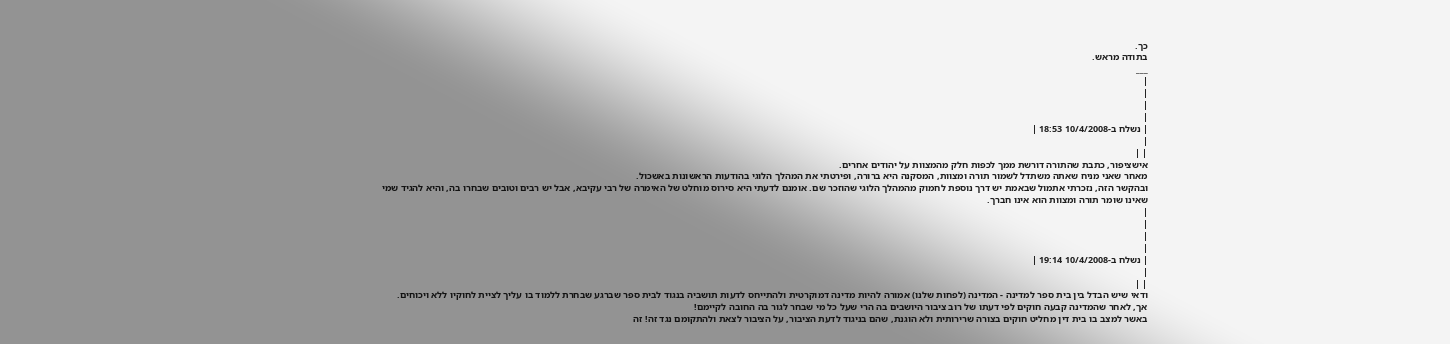כך.
בתודה מראש.
___
|
|
|
|
| נשלח ב-10/4/2008 18:53 |
|
| |
אישציפור, כתבת שהתורה דורשת ממך לכפות חלק מהמצוות על יהודים אחרים.
מאחר שאני מניח שאתה משתדל לשמור תורה ומצוות, המסקנה היא ברורה, ופירטתי את המהלך הלוגי בהודעות הראשונות באשכול.
ובהקשר הזה, נזכרתי אתמול שבאמת יש דרך נוספת לחמוק מהמהלך הלוגי שהוזכר שם. אומנם לדעתי היא סירוס מוחלט של האימרה של רבי עקיבא, אבל יש רבים וטובים שבחרו בה, והיא להגיד שמי שאינו שומר תורה ומצוות הוא אינו חברך.
|
|
|
|
| נשלח ב-10/4/2008 19:14 |
|
| |
ודאי שיש הבדל בין בית ספר למדינה - המדינה (לפחות שלנו) אמורה להיות מדינה דמוקרטית ולהתייחס לדעות תושביה בנגוד לבית ספר שברגע שבחרת ללמוד בו עליך לציית לחוקיו ללא ויכוחים.
אך, לאחר שהמדינה קבעה חוקים לפי דעתו של רוב ציבור היושבים בה הרי שעל כל מי שבחר לגור בה החובה לקיימם!
באשר למצב בו בית דין מחליט חוקים בצורה שרירותית ולא הוגנת, שהם בניגוד לדעת הציבור, על הציבור לצאת ולהתקומם נגד זה! זה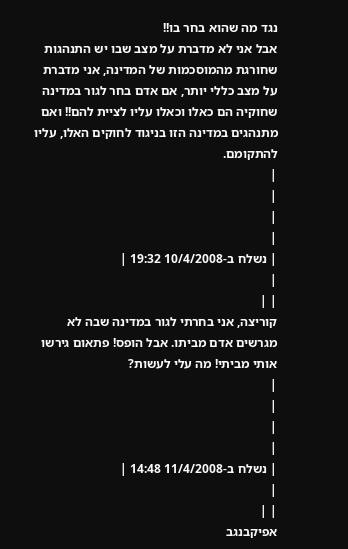נגד מה שהוא בחר בו!!
אבל אני לא מדברת על מצב שבו יש התנהגות שחורגת מהמוסכמות של המדינה, אני מדברת על מצב כללי יותר, אם אדם בחר לגור במדינה שחוקיה הם כאלו וכאלו עליו לציית להם!! ואם מתנהגים במדינה הזו בניגוד לחוקים האלו, עליו להתקומם.
|
|
|
|
| נשלח ב-10/4/2008 19:32 |
|
| |
קוריצה, אני בחרתי לגור במדינה שבה לא מגרשים אדם מביתו. אבל הופס! פתאום גירשו אותי מביתי! מה עלי לעשות?
|
|
|
|
| נשלח ב-11/4/2008 14:48 |
|
| |
אפיקבנגב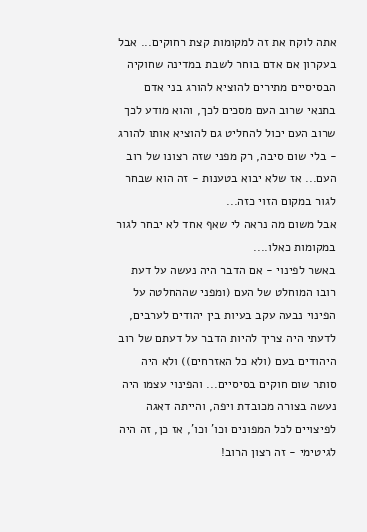אתה לוקח את זה למקומות קצת רחוקים... אבל בעקרון אם אדם בוחר לשבת במדינה שחוקיה הבסיסיים מתירים להוציא להורג בני אדם בתנאי שרוב העם מסכים לכך, והוא מודע לכך שרוב העם יכול להחליט גם להוציא אותו להורג - בלי שום סיבה, רק מפני שזה רצונו של רוב העם... אז שלא יבוא בטענות - זה הוא שבחר לגור במקום הזוי כזה...
אבל משום מה נראה לי שאף אחד לא יבחר לגור במקומות כאלו....
באשר לפינוי - אם הדבר היה נעשה על דעת רובו המוחלט של העם (ומפני שההחלטה על הפינוי נבעה עקב בעיות בין יהודים לערבים, לדעתי היה צריך להיות הדבר על דעתם של רוב היהודים בעם (ולא כל האזרחים)) ולא היה סותר שום חוקים בסיסיים... והפינוי עצמו היה נעשה בצורה מכובדת ויפה, והייתה דאגה לפיצויים לכל המפונים וכו' וכו', אז כן, זה היה לגיטימי - זה רצון הרוב!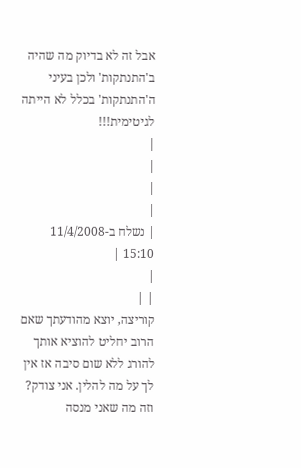אבל זה לא בדיוק מה שהיה ב'התנתקות' ולכן בעיני ה'התנתקות' בכלל לא הייתה לגיטימית!!!
|
|
|
|
| נשלח ב-11/4/2008 15:10 |
|
| |
קוריצה, יוצא מהודעתך שאם הרוב יחליט להוציא אותך להורג ללא שום סיבה אז אין לך על מה להלין. אני צודק?
וזה מה שאני מנסה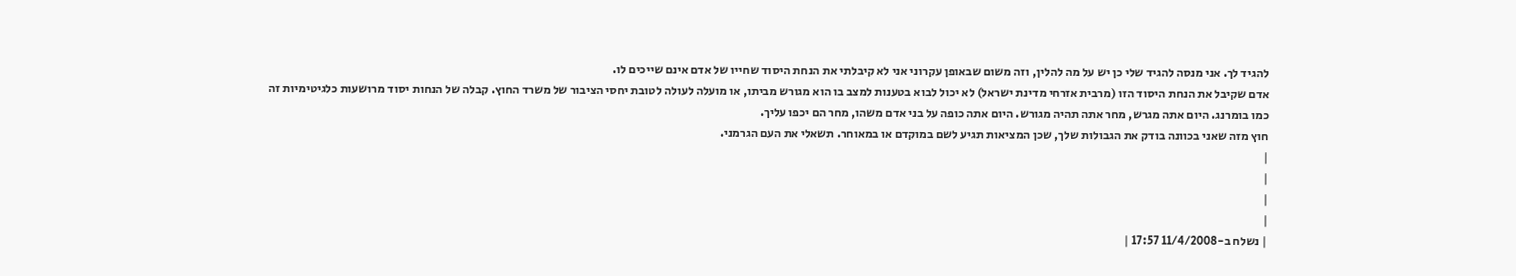להגיד לך. אני מנסה להגיד שלי כן יש על מה להלין, וזה משום שבאופן עקרוני אני לא קיבלתי את הנחת היסוד שחייו של אדם אינם שייכים לו.
אדם שקיבל את הנחת היסוד הזו (מרבית אזרחי מדינת ישראל) לא יכול לבוא בטענות למצב בו הוא מגורש מביתו, או מועלה לעולה לטובת יחסי הציבור של משרד החוץ. קבלה של הנחות יסוד מרושעות כלגיטימיות זה כמו בומרנג. היום אתה מגרש, מחר אתה תהיה מגורש. היום אתה כופה על בני אדם משהו, מחר הם יכפו עליך.
חוץ מזה שאני בכוונה בודק את הגבולות שלך, שכן המציאות תגיע לשם במוקדם או במאוחר. תשאלי את העם הגרמני.
|
|
|
|
| נשלח ב-11/4/2008 17:57 |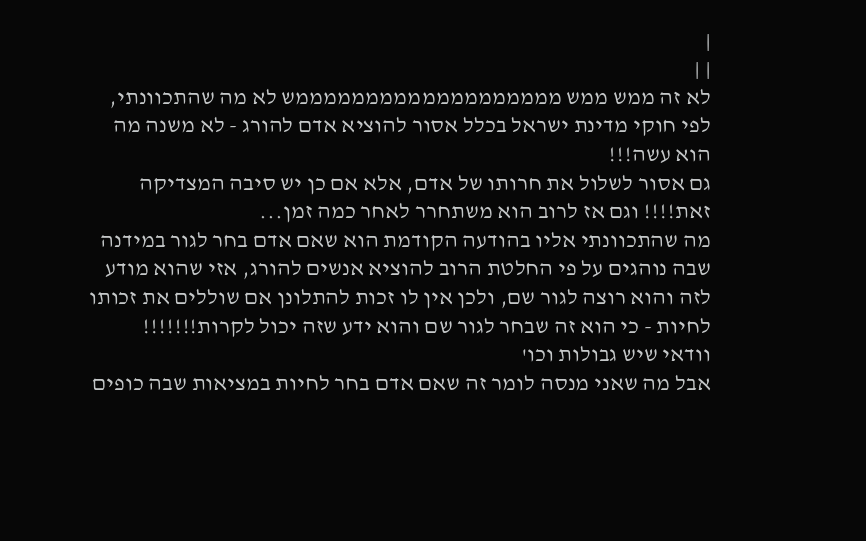|
| |
לא זה ממש ממש מממממממממממממממממממש לא מה שהתכוונתי,
לפי חוקי מדינת ישראל בכלל אסור להוציא אדם להורג - לא משנה מה הוא עשה!!!
גם אסור לשלול את חרותו של אדם, אלא אם כן יש סיבה המצדיקה זאת!!!! וגם אז לרוב הוא משתחרר לאחר כמה זמן...
מה שהתכוונתי אליו בהודעה הקודמת הוא שאם אדם בחר לגור במידנה שבה נוהגים על פי החלטת הרוב להוציא אנשים להורג, אזי שהוא מודע לזה והוא רוצה לגור שם, ולכן אין לו זכות להתלונן אם שוללים את זכותו לחיות - כי הוא זה שבחר לגור שם והוא ידע שזה יכול לקרות!!!!!!!
וודאי שיש גבולות וכו'
אבל מה שאני מנסה לומר זה שאם אדם בחר לחיות במציאות שבה כופים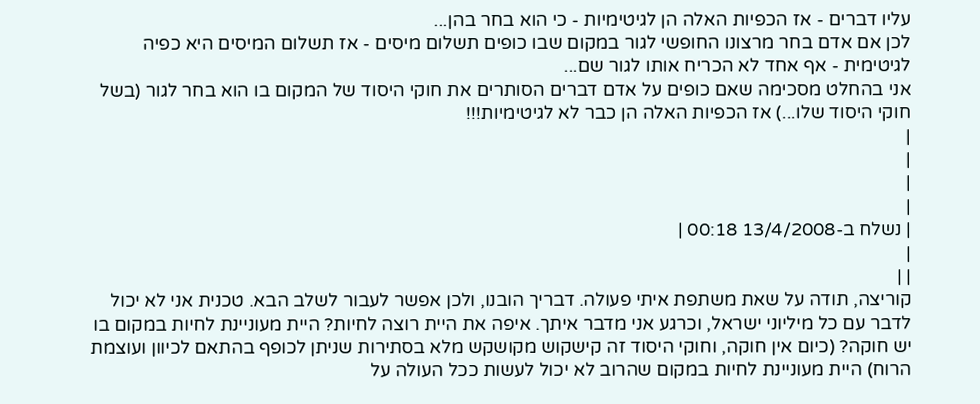עליו דברים - אז הכפיות האלה הן לגיטימיות - כי הוא בחר בהן...
לכן אם אדם בחר מרצונו החופשי לגור במקום שבו כופים תשלום מיסים - אז תשלום המיסים היא כפיה לגיטימית - אף אחד לא הכריח אותו לגור שם...
אני בהחלט מסכימה שאם כופים על אדם דברים הסותרים את חוקי היסוד של המקום בו הוא בחר לגור (בשל חוקי היסוד שלו...) אז הכפיות האלה הן כבר לא לגיטימיות!!!
|
|
|
|
| נשלח ב-13/4/2008 00:18 |
|
| |
קוריצה, תודה על שאת משתפת איתי פעולה. דבריך הובנו, ולכן אפשר לעבור לשלב הבא. טכנית אני לא יכול לדבר עם כל מיליוני ישראל, וכרגע אני מדבר איתך. איפה את היית רוצה לחיות? היית מעוניינת לחיות במקום בו יש חוקה? (כיום אין חוקה, וחוקי היסוד זה קישקוש מקושקש מלא בסתירות שניתן לכופף בהתאם לכיוון ועוצמת הרוח) היית מעוניינת לחיות במקום שהרוב לא יכול לעשות ככל העולה על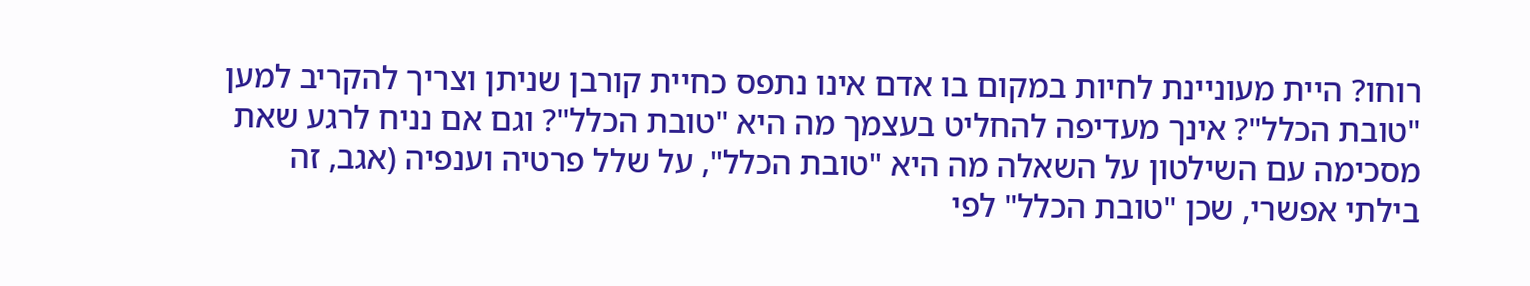רוחו? היית מעוניינת לחיות במקום בו אדם אינו נתפס כחיית קורבן שניתן וצריך להקריב למען "טובת הכלל"? אינך מעדיפה להחליט בעצמך מה היא "טובת הכלל"? וגם אם נניח לרגע שאת מסכימה עם השילטון על השאלה מה היא "טובת הכלל", על שלל פרטיה וענפיה (אגב, זה בילתי אפשרי, שכן "טובת הכלל" לפי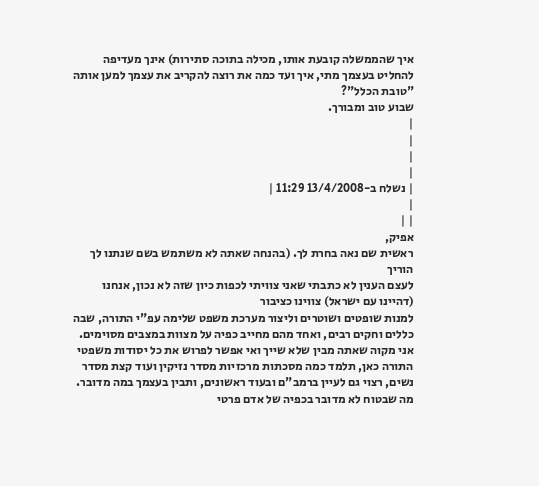איך שהממשלה קובעת אותו, מכילה בתוכה סתירות) אינך מעדיפה להחליט בעצמך מתי, איך ועד כמה את רוצה להקריב את עצמך למען אותה "טובת הכלל"?
שבוע טוב ומבורך.
|
|
|
|
| נשלח ב-13/4/2008 11:29 |
|
| |
אפיק,
ראשית שם נאה בחרת לך. (בהנחה שאתה לא משתמש בשם שנתנו לך הוריך
לעצם הענין לא כתבתי שאני צוויתי לכפות כיון שזה לא נכון, אנחנו (דהיינו עם ישראל) צווינו כציבור
למנות שופטים ושוטרים וליצור מערכת משפט שלימה עפ"י התורה, שבה כללים וחקים רבים, ואחד מהם מחייב כפיה על מצוות במצבים מסוימים.
אני מקוה שאתה מבין שלא שייך ואי אפשר לפרוש את כל יסודות משפטי התורה כאן, תלמד כמה מסכתות מרכזיות מסדר נזיקין ועוד קצת מסדר נשים, רצוי גם לעיין ברמב"ם ובעוד ראשונים, ותבין בעצמך במה מדובר.
מה שבטוח לא מדובר בכפיה של אדם פרטי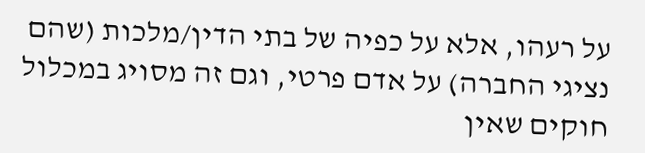על רעהו, אלא על כפיה של בתי הדין/מלכות (שהם נציגי החברה) על אדם פרטי, וגם זה מסויג במכלול חוקים שאין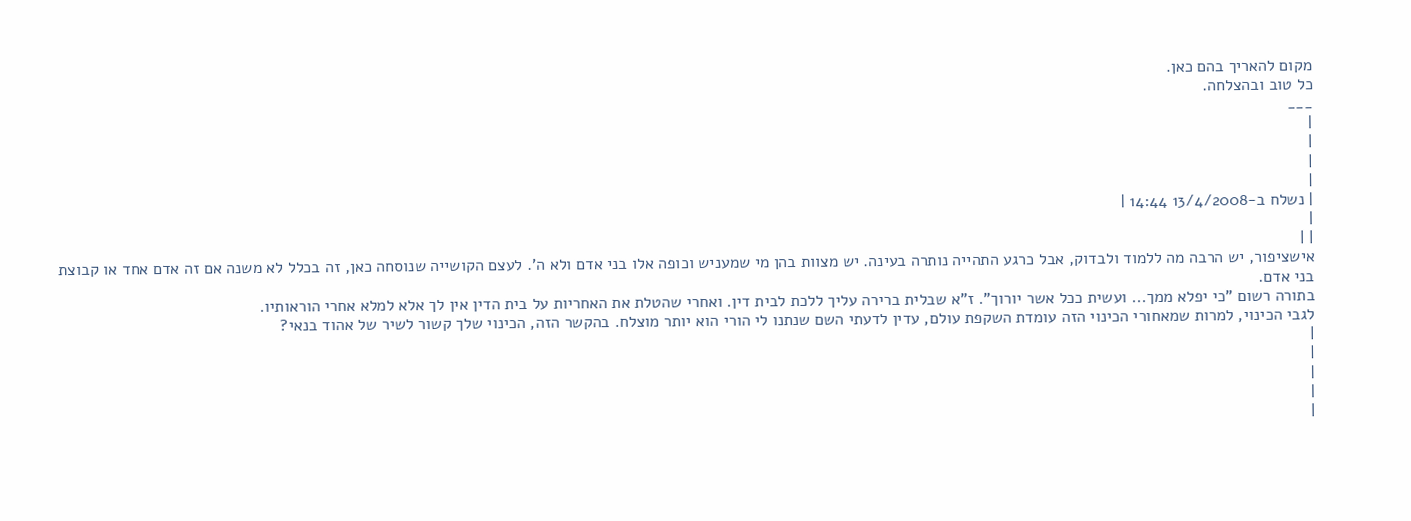מקום להאריך בהם כאן.
כל טוב ובהצלחה.
___
|
|
|
|
| נשלח ב-13/4/2008 14:44 |
|
| |
אישציפור, יש הרבה מה ללמוד ולבדוק, אבל כרגע התהייה נותרה בעינה. יש מצוות בהן מי שמעניש וכופה אלו בני אדם ולא ה'. לעצם הקושייה שנוסחה כאן, זה בכלל לא משנה אם זה אדם אחד או קבוצת בני אדם.
בתורה רשום "כי יפלא ממך... ועשית ככל אשר יורוך". ז"א שבלית ברירה עליך ללכת לבית דין. ואחרי שהטלת את האחריות על בית הדין אין לך אלא למלא אחרי הוראותיו.
לגבי הכינוי, למרות שמאחורי הכינוי הזה עומדת השקפת עולם, עדין לדעתי השם שנתנו לי הורי הוא יותר מוצלח. בהקשר הזה, הכינוי שלך קשור לשיר של אהוד בנאי?
|
|
|
|
|